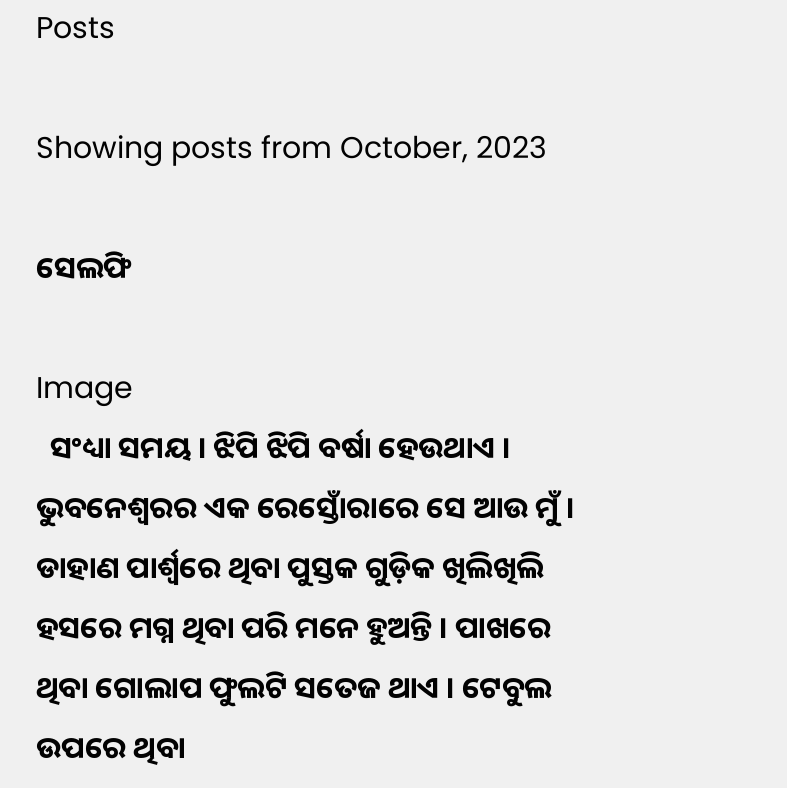Posts

Showing posts from October, 2023

ସେଲଫି

Image
  ସଂଧ୍ୟା ସମୟ । ଝିପି ଝିପି ବର୍ଷା ହେଉଥାଏ । ଭୁବନେଶ୍ୱରର ଏକ ରେସ୍ତୋଁରାରେ ସେ ଆଉ ମୁଁ । ଡାହାଣ ପାର୍ଶ୍ୱରେ ଥିବା ପୁସ୍ତକ ଗୁଡ଼ିକ ଖିଲିଖିଲି ହସରେ ମଗ୍ନ ଥିବା ପରି ମନେ ହୁଅନ୍ତି । ପାଖରେ ଥିବା ଗୋଲାପ ଫୁଲଟି ସତେଜ ଥାଏ । ଟେବୁଲ ଉପରେ ଥିବା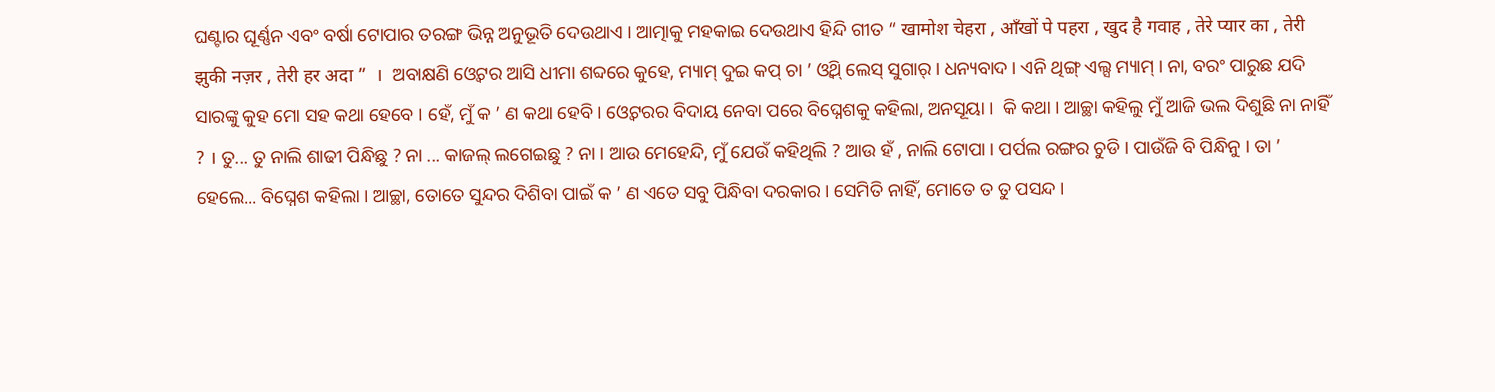ଘଣ୍ଟାର ଘୂର୍ଣ୍ଣନ ଏବଂ ବର୍ଷା ଟୋପାର ତରଙ୍ଗ ଭିନ୍ନ ଅନୁଭୂତି ଦେଉଥାଏ । ଆତ୍ମାକୁ ମହକାଇ ଦେଉଥାଏ ହିନ୍ଦି ଗୀତ “ खामोश चेहरा , आँखों पे पहरा , खुद है गवाह , तेरे प्यार का , तेरी झुकी नज़र , तेरी हर अदा ”  ।  ଅବାକ୍ଷଣି ଓ୍ୱେଟର ଆସି ଧୀମା ଶବ୍ଦରେ କୁହେ, ମ୍ୟାମ୍ ଦୁଇ କପ୍ ଚା ’ ଓ୍ୱିଥ୍ ଲେସ୍ ସୁଗାର୍ । ଧନ୍ୟବାଦ । ଏନି ଥିଙ୍ଗ୍ ଏଲ୍ସ ମ୍ୟାମ୍ । ନା, ବରଂ ପାରୁଛ ଯଦି ସାରଙ୍କୁ କୁହ ମୋ ସହ କଥା ହେବେ । ହେଁ, ମୁଁ କ ’ ଣ କଥା ହେବି । ଓ୍ୱେଟରର ବିଦାୟ ନେବା ପରେ ବିଘ୍ନେଶକୁ କହିଲା, ଅନସୂୟା ।  କି କଥା । ଆଚ୍ଛା କହିଲୁ ମୁଁ ଆଜି ଭଲ ଦିଶୁଛି ନା ନାହିଁ ? । ତୁ... ତୁ ନାଲି ଶାଢୀ ପିନ୍ଧିଛୁ ? ନା ... କାଜଲ୍ ଲଗେଇଛୁ ? ନା । ଆଉ ମେହେନ୍ଦି, ମୁଁ ଯେଉଁ କହିଥିଲି ? ଆଉ ହଁ , ନାଲି ଟୋପା । ପର୍ପଲ ରଙ୍ଗର ଚୁଡି । ପାଉଁଜି ବି ପିନ୍ଧିନୁ । ତା ’ ହେଲେ... ବିଘ୍ନେଶ କହିଲା । ଆଚ୍ଛା, ତୋତେ ସୁନ୍ଦର ଦିଶିବା ପାଇଁ କ ’ ଣ ଏତେ ସବୁ ପିନ୍ଧିବା ଦରକାର । ସେମିତି ନାହିଁ, ମୋତେ ତ ତୁ ପସନ୍ଦ ।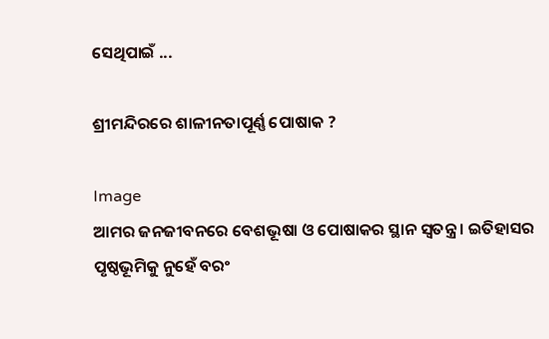ସେଥିପାଇଁ ...

ଶ୍ରୀମନ୍ଦିରରେ ଶାଳୀନତାପୂର୍ଣ୍ଣ ପୋଷାକ ?

Image
ଆମର ଜନଜୀବନରେ ବେଶଭୂଷା ଓ ପୋଷାକର ସ୍ଥାନ ସ୍ୱତନ୍ତ୍ର । ଇତିହାସର ପୃଷ୍ଠଭୂମିକୁ ନୁହେଁ ବରଂ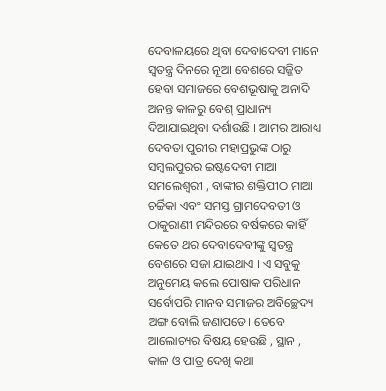ଦେବାଳୟରେ ଥିବା ଦେବାଦେବୀ ମାନେ ସ୍ୱତନ୍ତ୍ର ଦିନରେ ନୂଆ ବେଶରେ ସଜ୍ଜିତ ହେବା ସମାଜରେ ବେଶଭୂଷାକୁ ଅନାଦି ଅନନ୍ତ କାଳରୁ ବେଶ୍ ପ୍ରାଧାନ୍ୟ ଦିଆଯାଇଥିବା ଦର୍ଶାଉଛି । ଆମର ଆରାଧ୍ୟ ଦେବତା ପୁରୀର ମହାପ୍ରଭୁଙ୍କ ଠାରୁ ସମ୍ବଲପୁରର ଇଷ୍ଟଦେବୀ ମାଆ ସମଲେଶ୍ୱରୀ , ବାଙ୍କୀର ଶକ୍ତିପୀଠ ମାଆ ଚର୍ଚ୍ଚିକା ଏବଂ ସମସ୍ତ ଗ୍ରାମଦେବତୀ ଓ ଠାକୁରାଣୀ ମନ୍ଦିରରେ ବର୍ଷକରେ କାହିଁ କେତେ ଥର ଦେବାଦେବୀଙ୍କୁ ସ୍ୱତନ୍ତ୍ର ବେଶରେ ସଜା ଯାଇଥାଏ । ଏ ସବୁକୁ ଅନୁମେୟ କଲେ ପୋଷାକ ପରିଧାନ ସର୍ବୋପରି ମାନବ ସମାଜର ଅବିଚ୍ଛେଦ୍ୟ ଅଙ୍ଗ ବୋଲି ଜଣାପଡେ। ତେବେ ଆଲୋଚ୍ୟର ବିଷୟ ହେଉଛି , ସ୍ଥାନ , କାଳ ଓ ପାତ୍ର ଦେଖି କଥା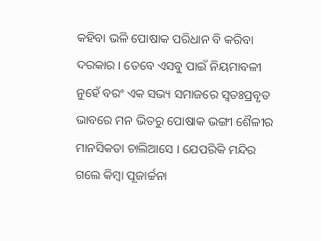କହିବା ଭଳି ପୋଷାକ ପରିଧାନ ବି କରିବା ଦରକାର । ତେବେ ଏସବୁ ପାଇଁ ନିୟମାବଳୀ ନୁହେଁ ବରଂ ଏକ ସଭ୍ୟ ସମାଜରେ ସ୍ୱତଃପ୍ରବୃତ ଭାବରେ ମନ ଭିତରୁ ପୋଷାକ ଭଙ୍ଗୀ ଶୈଳୀର ମାନସିକତା ଚାଲିଆସେ । ଯେପରିକି ମନ୍ଦିର ଗଲେ କିମ୍ବା ପୂଜାର୍ଚ୍ଚନା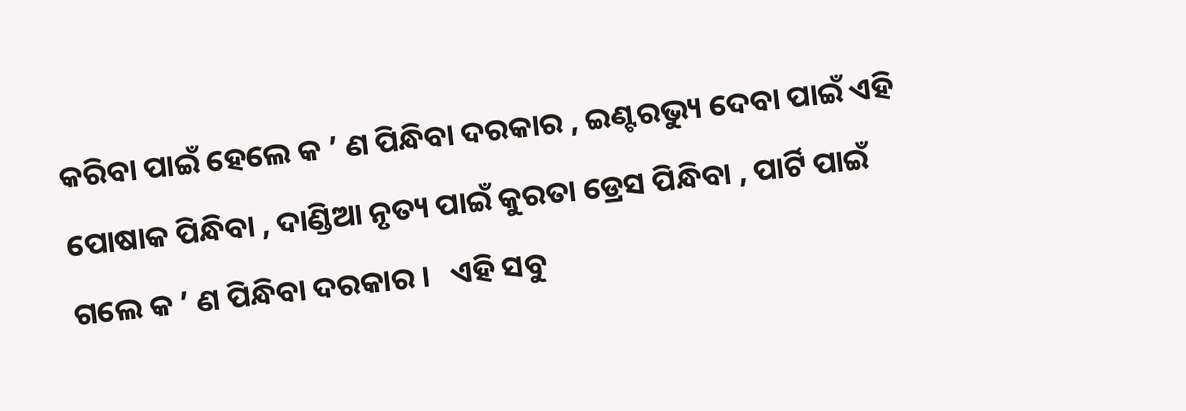କରିବା ପାଇଁ ହେଲେ କ ’ ଣ ପିନ୍ଧିବା ଦରକାର , ଇଣ୍ଟରଭ୍ୟୁ ଦେବା ପାଇଁ ଏହି ପୋଷାକ ପିନ୍ଧିବା , ଦାଣ୍ଡିଆ ନୃତ୍ୟ ପାଇଁ କୁରତା ଡ୍ରେସ ପିନ୍ଧିବା , ପାର୍ଟି ପାଇଁ ଗଲେ କ ’ ଣ ପିନ୍ଧିବା ଦରକାର ।   ଏହି ସବୁ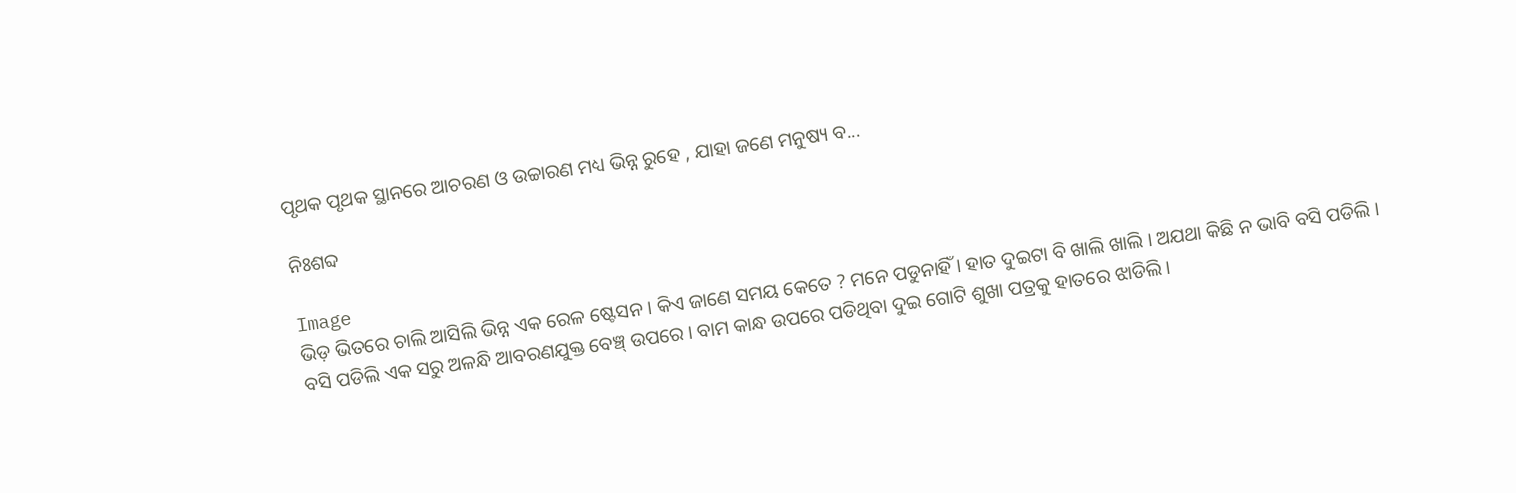ପୃଥକ ପୃଥକ ସ୍ଥାନରେ ଆଚରଣ ଓ ଉଚ୍ଚାରଣ ମଧ୍ୟ ଭିନ୍ନ ରୁହେ , ଯାହା ଜଣେ ମନୁଷ୍ୟ ବ...

ନିଃଶବ୍ଦ

Image
ଭିଡ଼ ଭିତରେ ଚାଲି ଆସିଲି ଭିନ୍ନ ଏକ ରେଳ ଷ୍ଟେସନ । କିଏ ଜାଣେ ସମୟ କେତେ ? ମନେ ପଡୁନାହିଁ । ହାତ ଦୁଇଟା ବି ଖାଲି ଖାଲି । ଅଯଥା କିଛି ନ ଭାବି ବସି ପଡିଲି ।   ବସି ପଡିଲି ଏକ ସରୁ ଅଳନ୍ଧି ଆବରଣଯୁକ୍ତ ବେଞ୍ଚ୍ ଉପରେ । ବାମ କାନ୍ଧ ଉପରେ ପଡିଥିବା ଦୁଇ ଗୋଟି ଶୁଖା ପତ୍ରକୁ ହାତରେ ଝାଡିଲି ।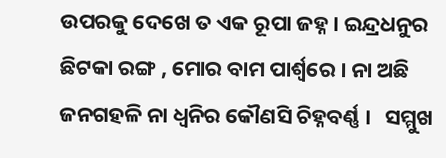ଉପରକୁ ଦେଖେ ତ ଏକ ରୂପା ଜହ୍ନ । ଇନ୍ଦ୍ରଧନୁର ଛିଟକା ରଙ୍ଗ , ମୋର ବାମ ପାର୍ଶ୍ୱରେ । ନା ଅଛି ଜନଗହଳି ନା ଧ୍ୱନିର କୌଣସି ଚିହ୍ନବର୍ଣ୍ଣ ।   ସମ୍ମୁଖ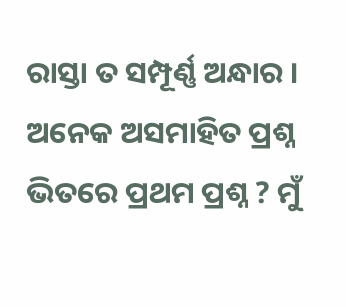ରାସ୍ତା ତ ସମ୍ପୂର୍ଣ୍ଣ ଅନ୍ଧାର । ଅନେକ ଅସମାହିତ ପ୍ରଶ୍ନ ଭିତରେ ପ୍ରଥମ ପ୍ରଶ୍ନ ? ମୁଁ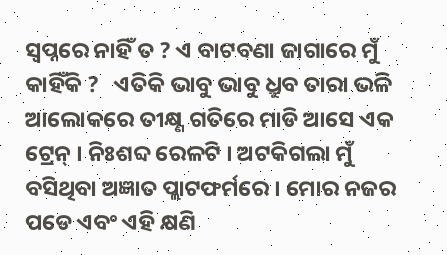ସ୍ୱପ୍ନରେ ନାହିଁ ତ ? ଏ ବାଟବଣା ଜାଗାରେ ମୁଁ କାହିଁକି ?   ଏତିକି ଭାବୁ ଭାବୁ ଧ୍ରୁବ ତାରା ଭଳି ଆଲୋକରେ ତୀକ୍ଷ୍ଣ ଗତିରେ ମାଡି ଆସେ ଏକ ଟ୍ରେନ୍ । ନିଃଶବ୍ଦ ରେଳଟି । ଅଟକିଗଲା ମୁଁ ବସିଥିବା ଅଜ୍ଞାତ ପ୍ଲାଟଫର୍ମରେ । ମୋର ନଜର ପଡେ ଏବଂ ଏହି କ୍ଷଣି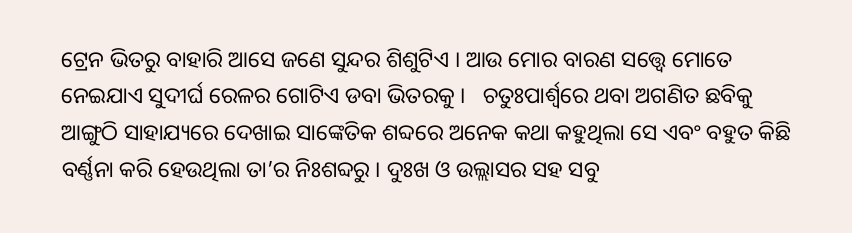ଟ୍ରେନ ଭିତରୁ ବାହାରି ଆସେ ଜଣେ ସୁନ୍ଦର ଶିଶୁଟିଏ । ଆଉ ମୋର ବାରଣ ସତ୍ତ୍ୱେ ମୋତେ ନେଇଯାଏ ସୁଦୀର୍ଘ ରେଳର ଗୋଟିଏ ଡବା ଭିତରକୁ ।   ଚତୁଃପାର୍ଶ୍ଵରେ ଥବା ଅଗଣିତ ଛବିକୁ ଆଙ୍ଗୁଠି ସାହାଯ୍ୟରେ ଦେଖାଇ ସାଙ୍କେତିକ ଶବ୍ଦରେ ଅନେକ କଥା କହୁଥିଲା ସେ ଏବଂ ବହୁତ କିଛି ବର୍ଣ୍ଣନା କରି ହେଉଥିଲା ତା’ର ନିଃଶବ୍ଦରୁ । ଦୁଃଖ ଓ ଉଲ୍ଲାସର ସହ ସବୁ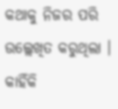କଥାକୁ ନିଜର ପରି ଉଲ୍ଲେଖିତ କରୁଥିଲା । କାହିଁକି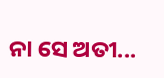ନା ସେ ଅତୀ...